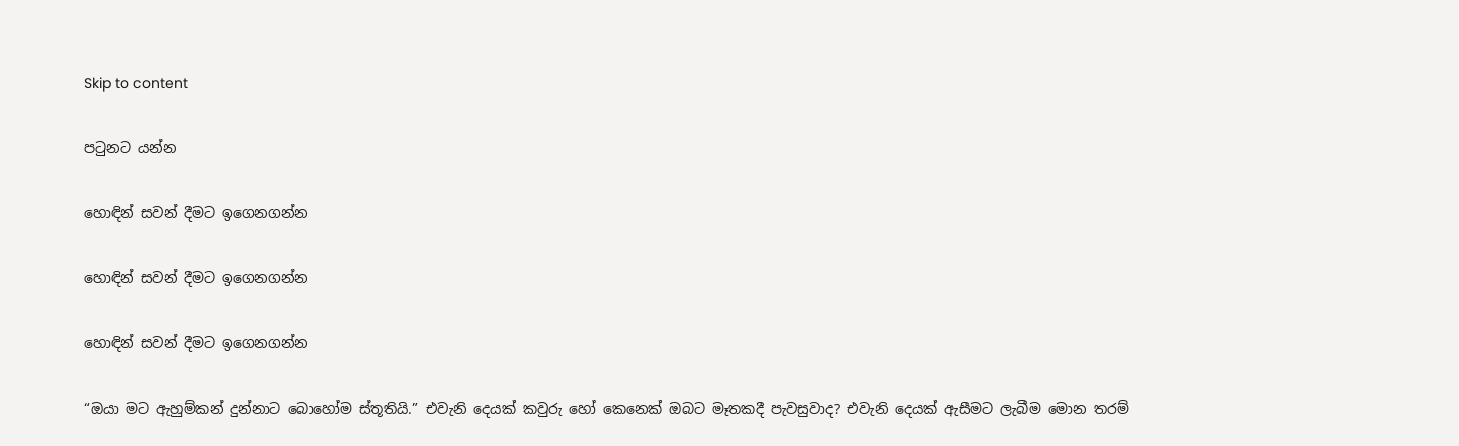Skip to content

පටුනට යන්න

හොඳින් සවන් දීමට ඉගෙනගන්න

හොඳින් සවන් දීමට ඉගෙනගන්න

හොඳින් සවන් දීමට ඉගෙනගන්න

“ඔයා මට ඇහුම්කන් දුන්නාට බොහෝම ස්තූතියි.” එවැනි දෙයක් කවුරු හෝ කෙනෙක් ඔබට මෑතකදී පැවසුවාද? එවැනි දෙයක් ඇසීමට ලැබීම මොන තරම්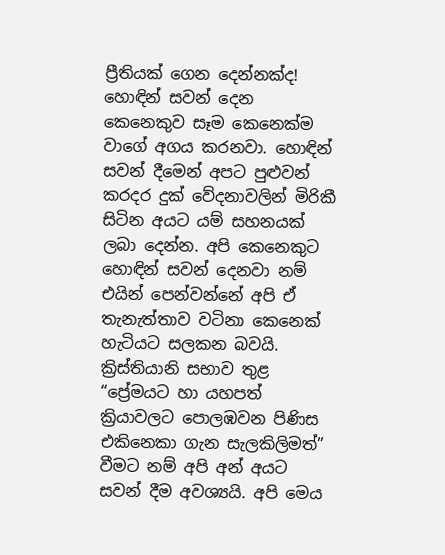ප්‍රීතියක් ගෙන දෙන්නක්ද! හොඳින් සවන් දෙන කෙනෙකුව සෑම කෙනෙක්ම වාගේ අගය කරනවා. හොඳින් සවන් දීමෙන් අපට පුළුවන් කරදර දුක් වේදනාවලින් මිරිකී සිටින අයට යම් සහනයක් ලබා දෙන්න. අපි කෙනෙකුට හොඳින් සවන් දෙනවා නම් එයින් පෙන්වන්නේ අපි ඒ තැනැත්තාව වටිනා කෙනෙක් හැටියට සලකන බවයි. ක්‍රිස්තියානි සභාව තුළ “ප්‍රේමයට හා යහපත් ක්‍රියාවලට පොලඹවන පිණිස එකිනෙකා ගැන සැලකිලිමත්” වීමට නම් අපි අන් අයට සවන් දීම අවශ්‍යයි. අපි මෙය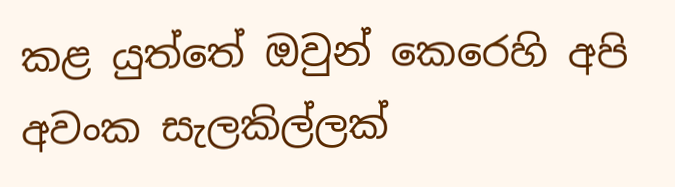කළ යුත්තේ ඔවුන් කෙරෙහි අපි අවංක සැලකිල්ලක්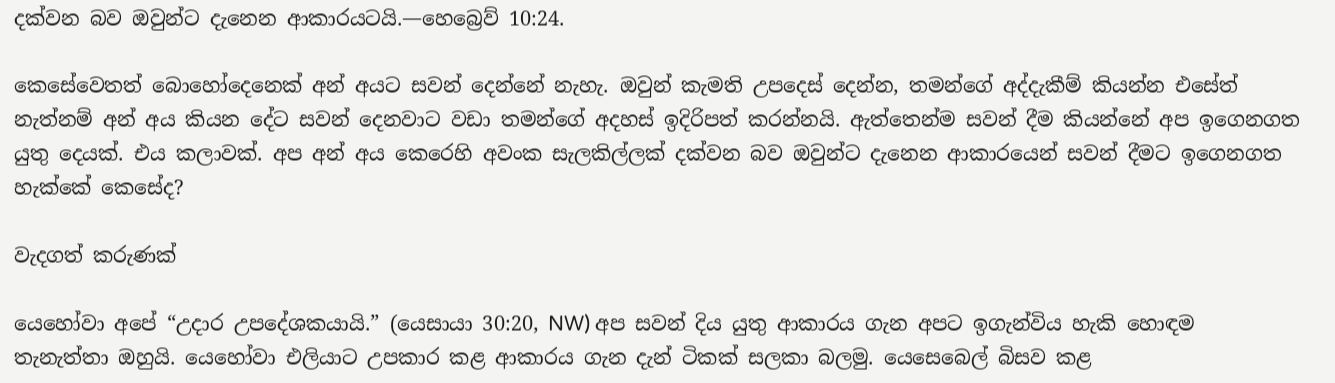දක්වන බව ඔවුන්ට දැනෙන ආකාරයටයි.—හෙබ්‍රෙව් 10:24.

කෙසේවෙතත් බොහෝදෙනෙක් අන් අයට සවන් දෙන්නේ නැහැ. ඔවුන් කැමති උපදෙස් දෙන්න, තමන්ගේ අද්දැකීම් කියන්න එසේත් නැත්නම් අන් අය කියන දේට සවන් දෙනවාට වඩා තමන්ගේ අදහස් ඉදිරිපත් කරන්නයි. ඇත්තෙන්ම සවන් දීම කියන්නේ අප ඉගෙනගත යුතු දෙයක්. එය කලාවක්. අප අන් අය කෙරෙහි අවංක සැලකිල්ලක් දක්වන බව ඔවුන්ට දැනෙන ආකාරයෙන් සවන් දීමට ඉගෙනගත හැක්කේ කෙසේද?

වැදගත් කරුණක්

යෙහෝවා අපේ “උදාර උපදේශකයායි.” (යෙසායා 30:20, NW) අප සවන් දිය යුතු ආකාරය ගැන අපට ඉගැන්විය හැකි හොඳම තැනැත්තා ඔහුයි. යෙහෝවා එලියාට උපකාර කළ ආකාරය ගැන දැන් ටිකක් සලකා බලමු. යෙසෙබෙල් බිසව කළ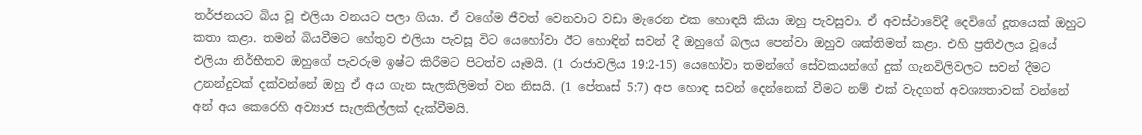තර්ජනයට බිය වූ එලියා වනයට පලා ගියා. ඒ වගේම ජීවත් වෙනවාට වඩා මැරෙන එක හොඳයි කියා ඔහු පැවසුවා. ඒ අවස්ථාවේදී දෙවිගේ දූතයෙක් ඔහුට කතා කළා. තමන් බියවීමට හේතුව එලියා පැවසූ විට යෙහෝවා ඊට හොඳින් සවන් දී ඔහුගේ බලය පෙන්වා ඔහුව ශක්තිමත් කළා. එහි ප්‍රතිඵලය වූයේ එලියා නිර්භීතව ඔහුගේ පැවරුම ඉෂ්ට කිරීමට පිටත්ව යෑමයි. (1 රාජාවලිය 19:2-15) යෙහෝවා තමන්ගේ සේවකයන්ගේ දුක් ගැනවිලිවලට සවන් දීමට උනන්දුවක් දක්වන්නේ ඔහු ඒ අය ගැන සැලකිලිමත් වන නිසයි. (1 පේතෘස් 5:7) අප හොඳ සවන් දෙන්නෙක් වීමට නම් එක් වැදගත් අවශ්‍යතාවක් වන්නේ අන් අය කෙරෙහි අව්‍යාජ සැලකිල්ලක් දැක්වීමයි.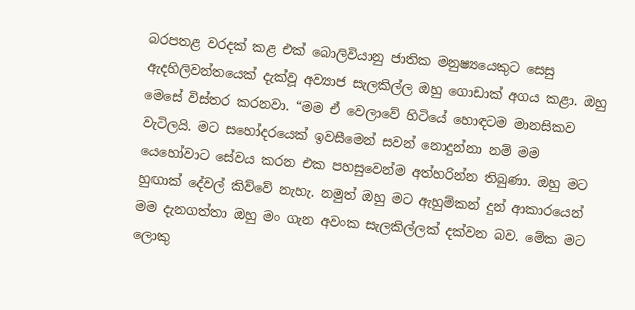බරපතළ වරදක් කළ එක් බොලිවියානු ජාතික මනුෂ්‍යයෙකුට සෙසු ඇදහිලිවන්තයෙක් දැක්වූ අව්‍යාජ සැලකිල්ල ඔහු ගොඩාක් අගය කළා. ඔහු මෙසේ විස්තර කරනවා. “මම ඒ වෙලාවේ හිටියේ හොඳටම මානසිකව වැටිලයි. මට සහෝදරයෙක් ඉවසීමෙන් සවන් නොදුන්නා නම් මම යෙහෝවාට සේවය කරන එක පහසුවෙන්ම අත්හරින්න තිබුණා. ඔහු මට හුඟාක් දේවල් කිව්වේ නැහැ. නමුත් ඔහු මට ඇහුම්කන් දුන් ආකාරයෙන් මම දැනගත්තා ඔහු මං ගැන අවංක සැලකිල්ලක් දක්වන බව. මේක මට ලොකු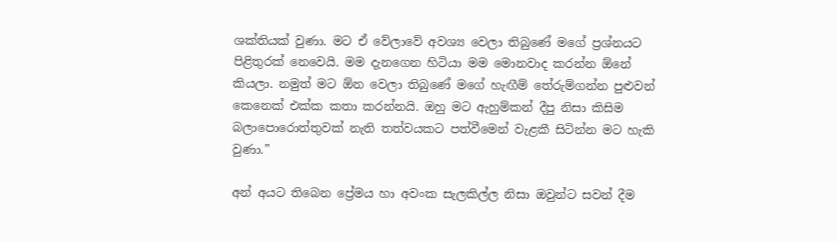ශක්තියක් වුණා. මට ඒ වේලාවේ අවශ්‍ය වෙලා තිබුණේ මගේ ප්‍රශ්නයට පිළිතුරක් නෙවෙයි. මම දැනගෙන හිටියා මම මොනවාද කරන්න ඕනේ කියලා. නමුත් මට ඕන වෙලා තිබුණේ මගේ හැඟීම් තේරුම්ගන්න පුළුවන් කෙනෙක් එක්ක කතා කරන්නයි. ඔහු මට ඇහුම්කන් දීපු නිසා කිසිම බලාපොරොත්තුවක් නැති තත්වයකට පත්වීමෙන් වැළකී සිටින්න මට හැකි වුණා.”

අන් අයට තිබෙන ප්‍රේමය හා අවංක සැලකිල්ල නිසා ඔවුන්ට සවන් දීම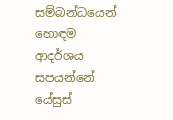සම්බන්ධයෙන් හොඳම ආදර්ශය සපයන්නේ යේසුස්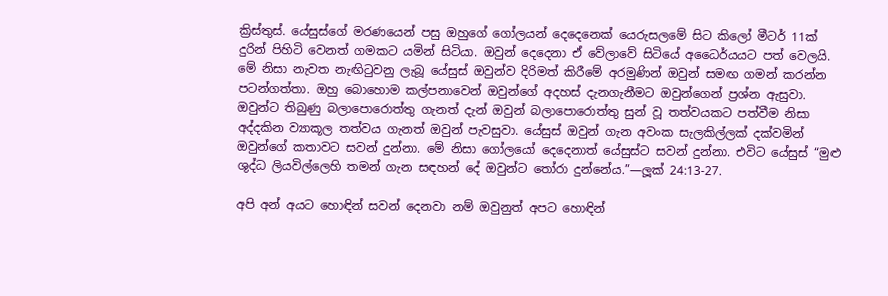ක්‍රිස්තුස්. යේසුස්ගේ මරණයෙන් පසු ඔහුගේ ගෝලයන් දෙදෙනෙක් යෙරුසලමේ සිට කිලෝ මීටර් 11ක් දුරින් පිහිටි වෙනත් ගමකට යමින් සිටියා. ඔවුන් දෙදෙනා ඒ වේලාවේ සිටියේ අධෛර්යයට පත් වෙලයි. මේ නිසා නැවත නැඟිටුවනු ලැබූ යේසුස් ඔවුන්ව දිරිමත් කිරීමේ අරමුණින් ඔවුන් සමඟ ගමන් කරන්න පටන්ගත්තා. ඔහු බොහොම කල්පනාවෙන් ඔවුන්ගේ අදහස් දැනගැනීමට ඔවුන්ගෙන් ප්‍රශ්න ඇසුවා. ඔවුන්ට තිබුණු බලාපොරොත්තු ගැනත් දැන් ඔවුන් බලාපොරොත්තු සුන් වූ තත්වයකට පත්වීම නිසා අද්දකින ව්‍යාකූල තත්වය ගැනත් ඔවුන් පැවසුවා. යේසුස් ඔවුන් ගැන අවංක සැලකිල්ලක් දක්වමින් ඔවුන්ගේ කතාවට සවන් දුන්නා. මේ නිසා ගෝලයෝ දෙදෙනාත් යේසුස්ට සවන් දුන්නා. එවිට යේසුස් “මුළු ශුද්ධ ලියවිල්ලෙහි තමන් ගැන සඳහන් දේ ඔවුන්ට තෝරා දුන්නේය.”—ලූක් 24:13-27.

අපි අන් අයට හොඳින් සවන් දෙනවා නම් ඔවුනුත් අපට හොඳින්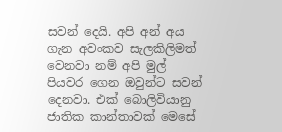සවන් දෙයි. අපි අන් අය ගැන අවංකව සැලකිලිමත් වෙනවා නම් අපි මුල් පියවර ගෙන ඔවුන්ට සවන් දෙනවා. එක් බොලිවියානු ජාතික කාන්තාවක් මෙසේ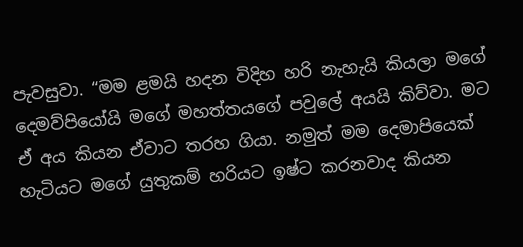පැවසුවා. “මම ළමයි හදන විදිහ හරි නැහැයි කියලා මගේ දෙමව්පියෝයි මගේ මහත්තයගේ පවුලේ අයයි කිව්වා. මට ඒ අය කියන ඒවාට තරහ ගියා. නමුත් මම දෙමාපියෙක් හැටියට මගේ යුතුකම් හරියට ඉෂ්ට කරනවාද කියන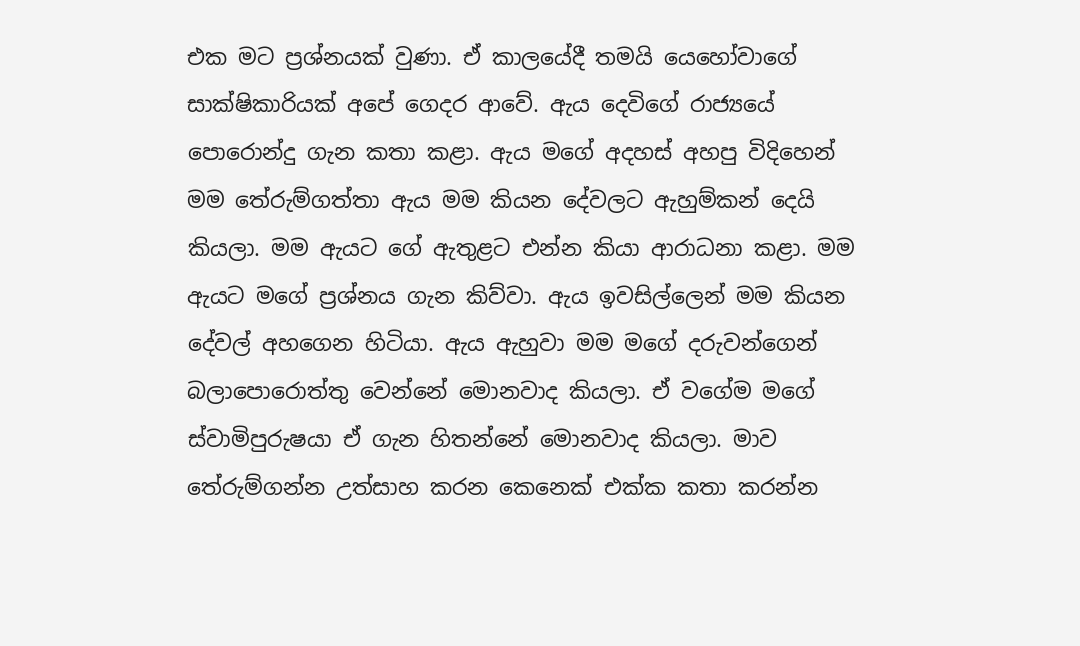එක මට ප්‍රශ්නයක් වුණා. ඒ කාලයේදී තමයි යෙහෝවාගේ සාක්ෂිකාරියක් අපේ ගෙදර ආවේ. ඇය දෙවිගේ රාජ්‍යයේ පොරොන්දු ගැන කතා කළා. ඇය මගේ අදහස් අහපු විදිහෙන් මම තේරුම්ගත්තා ඇය මම කියන දේවලට ඇහුම්කන් දෙයි කියලා. මම ඇයට ගේ ඇතුළට එන්න කියා ආරාධනා කළා. මම ඇයට මගේ ප්‍රශ්නය ගැන කිව්වා. ඇය ඉවසිල්ලෙන් මම කියන දේවල් අහගෙන හිටියා. ඇය ඇහුවා මම මගේ දරුවන්ගෙන් බලාපොරොත්තු වෙන්නේ මොනවාද කියලා. ඒ වගේම මගේ ස්වාමිපුරුෂයා ඒ ගැන හිතන්නේ මොනවාද කියලා. මාව තේරුම්ගන්න උත්සාහ කරන කෙනෙක් එක්ක කතා කරන්න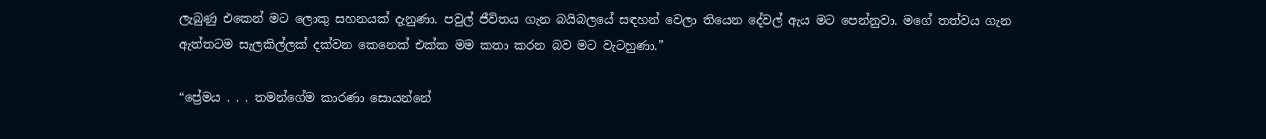ලැබුණු එකෙන් මට ලොකු සහනයක් දැනුණා. පවුල් ජීවිතය ගැන බයිබලයේ සඳහන් වෙලා තියෙන දේවල් ඇය මට පෙන්නුවා. මගේ තත්වය ගැන ඇත්තටම සැලකිල්ලක් දක්වන කෙනෙක් එක්ක මම කතා කරන බව මට වැටහුණා.”

“ප්‍රේමය . . . තමන්ගේම කාරණා සොයන්නේ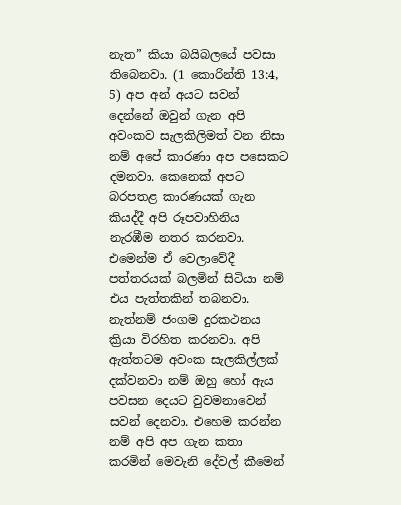නැත” කියා බයිබලයේ පවසා තිබෙනවා. (1 කොරින්ති 13:4, 5) අප අන් අයට සවන් දෙන්නේ ඔවුන් ගැන අපි අවංකව සැලකිලිමත් වන නිසා නම් අපේ කාරණා අප පසෙකට දමනවා. කෙනෙක් අපට බරපතළ කාරණයක් ගැන කියද්දී අපි රූපවාහිනිය නැරඹීම නතර කරනවා. එමෙන්ම ඒ වෙලාවේදී පත්තරයක් බලමින් සිටියා නම් එය පැත්තකින් තබනවා. නැත්නම් ජංගම දුරකථනය ක්‍රියා විරහිත කරනවා. අපි ඇත්තටම අවංක සැලකිල්ලක් දක්වනවා නම් ඔහු හෝ ඇය පවසන දෙයට වුවමනාවෙන් සවන් දෙනවා. එහෙම කරන්න නම් අපි අප ගැන කතා කරමින් මෙවැනි දේවල් කීමෙන්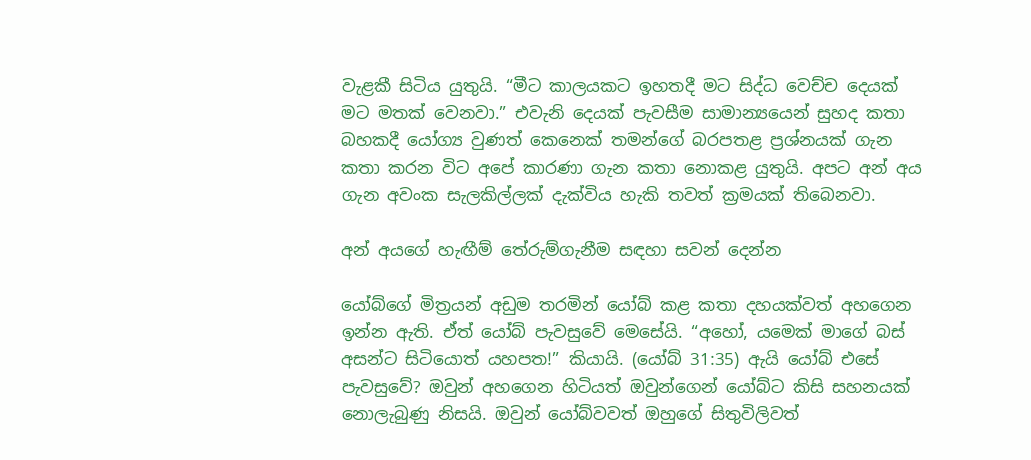වැළකී සිටිය යුතුයි. “මීට කාලයකට ඉහතදී මට සිද්ධ වෙච්ච දෙයක් මට මතක් වෙනවා.” එවැනි දෙයක් පැවසීම සාමාන්‍යයෙන් සුහද කතා බහකදී යෝග්‍ය වුණත් කෙනෙක් තමන්ගේ බරපතළ ප්‍රශ්නයක් ගැන කතා කරන විට අපේ කාරණා ගැන කතා නොකළ යුතුයි. අපට අන් අය ගැන අවංක සැලකිල්ලක් දැක්විය හැකි තවත් ක්‍රමයක් තිබෙනවා.

අන් අයගේ හැඟීම් තේරුම්ගැනීම සඳහා සවන් දෙන්න

යෝබ්ගේ මිත්‍රයන් අඩුම තරමින් යෝබ් කළ කතා දහයක්වත් අහගෙන ඉන්න ඇති. ඒත් යෝබ් පැවසුවේ මෙසේයි. “අහෝ, යමෙක් මාගේ බස් අසන්ට සිටියොත් යහපත!” කියායි. (යෝබ් 31:35) ඇයි යෝබ් එසේ පැවසුවේ? ඔවුන් අහගෙන හිටියත් ඔවුන්ගෙන් යෝබ්ට කිසි සහනයක් නොලැබුණු නිසයි. ඔවුන් යෝබ්වවත් ඔහුගේ සිතුවිලිවත්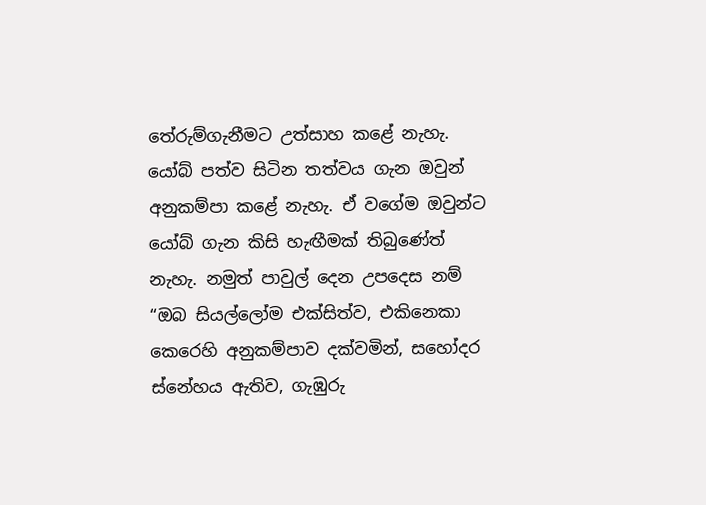තේරුම්ගැනීමට උත්සාහ කළේ නැහැ. යෝබ් පත්ව සිටින තත්වය ගැන ඔවුන් අනුකම්පා කළේ නැහැ. ඒ වගේම ඔවුන්ට යෝබ් ගැන කිසි හැඟීමක් තිබුණේත් නැහැ. නමුත් පාවුල් දෙන උපදෙස නම් “ඔබ සියල්ලෝම එක්සිත්ව, එකිනෙකා කෙරෙහි අනුකම්පාව දක්වමින්, සහෝදර ස්නේහය ඇතිව, ගැඹුරු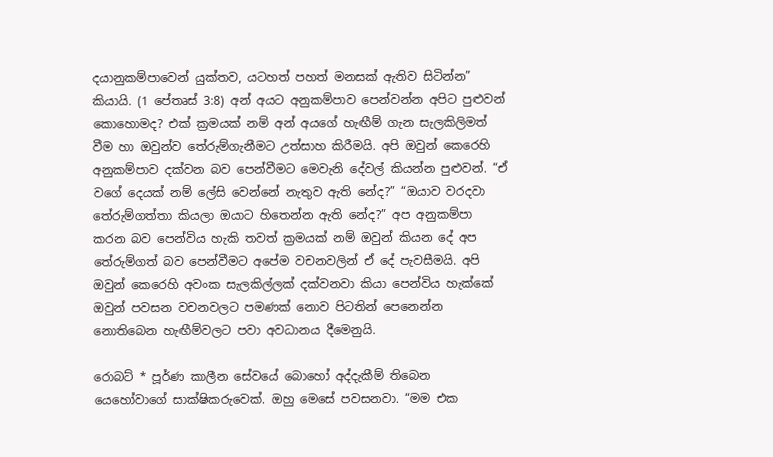දයානුකම්පාවෙන් යුක්තව, යටහත් පහත් මනසක් ඇතිව සිටින්න” කියායි. (1 පේතෘස් 3:8) අන් අයට අනුකම්පාව පෙන්වන්න අපිට පුළුවන් කොහොමද? එක් ක්‍රමයක් නම් අන් අයගේ හැඟීම් ගැන සැලකිලිමත් වීම හා ඔවුන්ව තේරුම්ගැනීමට උත්සාහ කිරීමයි. අපි ඔවුන් කෙරෙහි අනුකම්පාව දක්වන බව පෙන්වීමට මෙවැනි දේවල් කියන්න පුළුවන්. “ඒ වගේ දෙයක් නම් ලේසි වෙන්නේ නැතුව ඇති නේද?” “ඔයාව වරදවා තේරුම්ගත්තා කියලා ඔයාට හිතෙන්න ඇති නේද?” අප අනුකම්පා කරන බව පෙන්විය හැකි තවත් ක්‍රමයක් නම් ඔවුන් කියන දේ අප තේරුම්ගත් බව පෙන්වීමට අපේම වචනවලින් ඒ දේ පැවසීමයි. අපි ඔවුන් කෙරෙහි අවංක සැලකිල්ලක් දක්වනවා කියා පෙන්විය හැක්කේ ඔවුන් පවසන වචනවලට පමණක් නොව පිටතින් පෙනෙන්න නොතිබෙන හැඟීම්වලට පවා අවධානය දීමෙනුයි.

රොබට් * පූර්ණ කාලීන සේවයේ බොහෝ අද්දැකීම් තිබෙන යෙහෝවාගේ සාක්ෂිකරුවෙක්. ඔහු මෙසේ පවසනවා. “මම එක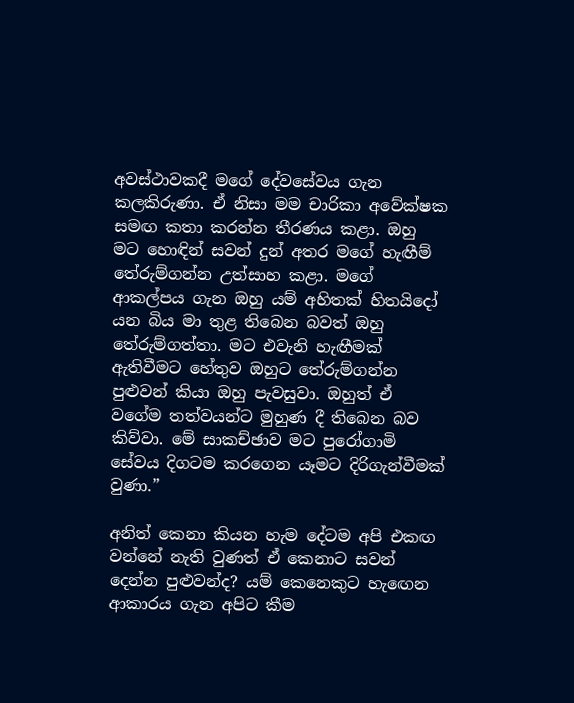අවස්ථාවකදී මගේ දේවසේවය ගැන කලකිරුණා. ඒ නිසා මම චාරිකා අවේක්ෂක සමඟ කතා කරන්න තීරණය කළා. ඔහු මට හොඳින් සවන් දුන් අතර මගේ හැඟීම් තේරුම්ගන්න උත්සාහ කළා. මගේ ආකල්පය ගැන ඔහු යම් අහිතක් හිතයිදෝ යන බිය මා තුළ තිබෙන බවත් ඔහු තේරුම්ගත්තා. මට එවැනි හැඟීමක් ඇතිවීමට හේතුව ඔහුට තේරුම්ගන්න පුළුවන් කියා ඔහු පැවසුවා. ඔහුත් ඒ වගේම තත්වයන්ට මුහුණ දී තිබෙන බව කිව්වා. මේ සාකච්ඡාව මට පුරෝගාමි සේවය දිගටම කරගෙන යෑමට දිරිගැන්වීමක් වුණා.”

අනිත් කෙනා කියන හැම දේටම අපි එකඟ වන්නේ නැති වුණත් ඒ කෙනාට සවන් දෙන්න පුළුවන්ද? යම් කෙනෙකුට හැඟෙන ආකාරය ගැන අපිට කීම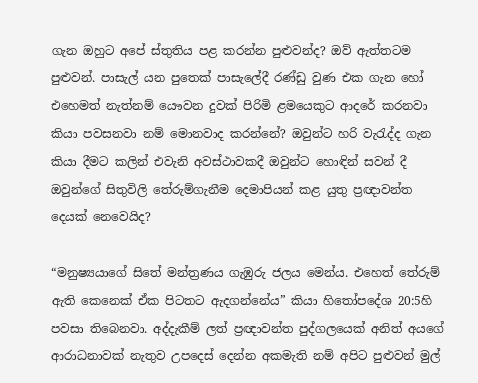ගැන ඔහුට අපේ ස්තුතිය පළ කරන්න පුළුවන්ද? ඔව් ඇත්තටම පුළුවන්. පාසැල් යන පුතෙක් පාසැලේදී රණ්ඩු වුණ එක ගැන හෝ එහෙමත් නැත්නම් යෞවන දුවක් පිරිමි ළමයෙකුට ආදරේ කරනවා කියා පවසනවා නම් මොනවාද කරන්නේ? ඔවුන්ට හරි වැරැද්ද ගැන කියා දීමට කලින් එවැනි අවස්ථාවකදී ඔවුන්ට හොඳින් සවන් දී ඔවුන්ගේ සිතුවිලි තේරුම්ගැනීම දෙමාපියන් කළ යුතු ප්‍රඥාවන්ත දෙයක් නෙවෙයිද?

“මනුෂ්‍යයාගේ සිතේ මන්ත්‍රණය ගැඹුරු ජලය මෙන්ය. එහෙත් තේරුම් ඇති කෙනෙක් ඒක පිටතට ඇදගන්නේය” කියා හිතෝපදේශ 20:5හි පවසා තිබෙනවා. අද්දැකීම් ලත් ප්‍රඥාවන්ත පුද්ගලයෙක් අනිත් අයගේ ආරාධනාවක් නැතුව උපදෙස් දෙන්න අකමැති නම් අපිට පුළුවන් මුල්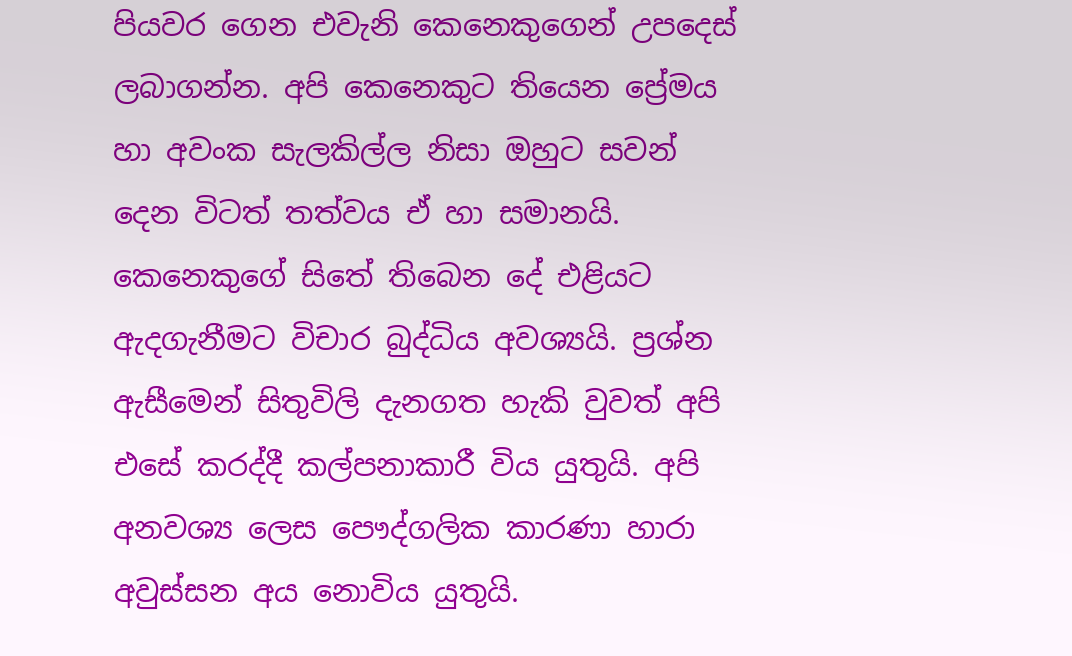පියවර ගෙන එවැනි කෙනෙකුගෙන් උපදෙස් ලබාගන්න. අපි කෙනෙකුට තියෙන ප්‍රේමය හා අවංක සැලකිල්ල නිසා ඔහුට සවන් දෙන විටත් තත්වය ඒ හා සමානයි. කෙනෙකුගේ සිතේ තිබෙන දේ එළියට ඇදගැනීමට විචාර බුද්ධිය අවශ්‍යයි. ප්‍රශ්න ඇසීමෙන් සිතුවිලි දැනගත හැකි වුවත් අපි එසේ කරද්දී කල්පනාකාරී විය යුතුයි. අපි අනවශ්‍ය ලෙස පෞද්ගලික කාරණා හාරා අවුස්සන අය නොවිය යුතුයි.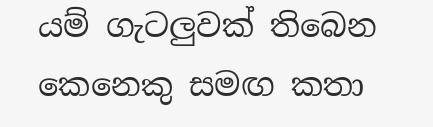යම් ගැටලුවක් තිබෙන කෙනෙකු සමඟ කතා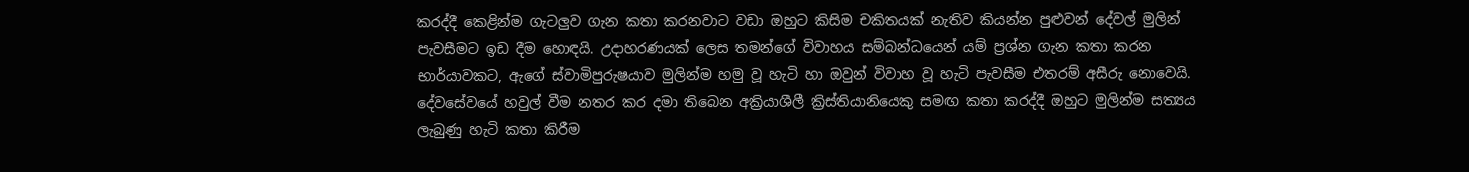කරද්දී කෙළින්ම ගැටලුව ගැන කතා කරනවාට වඩා ඔහුට කිසිම චකිතයක් නැතිව කියන්න පුළුවන් දේවල් මුලින් පැවසීමට ඉඩ දීම හොඳයි. උදාහරණයක් ලෙස තමන්ගේ විවාහය සම්බන්ධයෙන් යම් ප්‍රශ්න ගැන කතා කරන භාර්යාවකට, ඇගේ ස්වාමිපුරුෂයාව මුලින්ම හමු වූ හැටි හා ඔවුන් විවාහ වූ හැටි පැවසීම එතරම් අසීරු නොවෙයි. දේවසේවයේ හවුල් වීම නතර කර දමා තිබෙන අක්‍රියාශීලී ක්‍රිස්තියානියෙකු සමඟ කතා කරද්දී ඔහුට මුලින්ම සත්‍යය ලැබුණු හැටි කතා කිරීම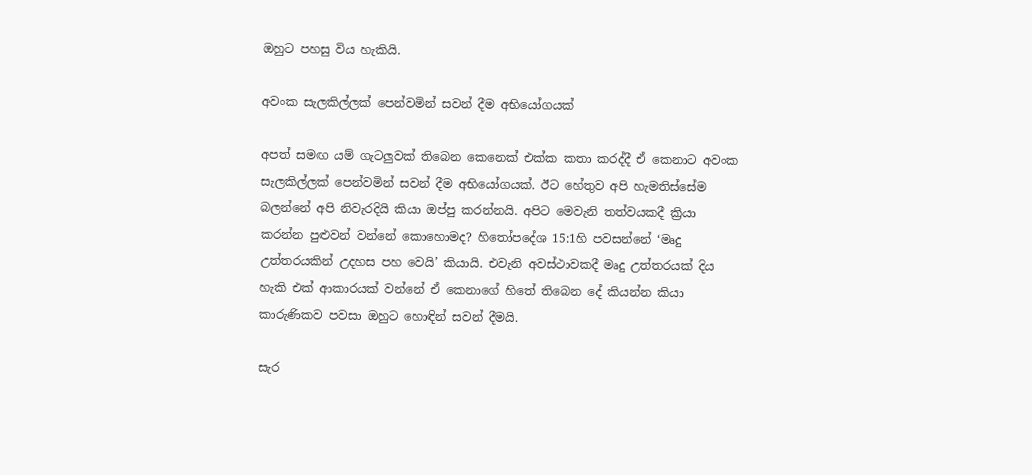ඔහුට පහසු විය හැකියි.

අවංක සැලකිල්ලක් පෙන්වමින් සවන් දීම අභියෝගයක්

අපත් සමඟ යම් ගැටලුවක් තිබෙන කෙනෙක් එක්ක කතා කරද්දී ඒ කෙනාට අවංක සැලකිල්ලක් පෙන්වමින් සවන් දීම අභියෝගයක්. ඊට හේතුව අපි හැමතිස්සේම බලන්නේ අපි නිවැරදියි කියා ඔප්පු කරන්නයි. අපිට මෙවැනි තත්වයකදී ක්‍රියා කරන්න පුළුවන් වන්නේ කොහොමද? හිතෝපදේශ 15:1හි පවසන්නේ ‘මෘදු උත්තරයකින් උදහස පහ වෙයි’ කියායි. එවැනි අවස්ථාවකදී මෘදු උත්තරයක් දිය හැකි එක් ආකාරයක් වන්නේ ඒ කෙනාගේ හිතේ තිබෙන දේ කියන්න කියා කාරුණිකව පවසා ඔහුට හොඳින් සවන් දීමයි.

සැර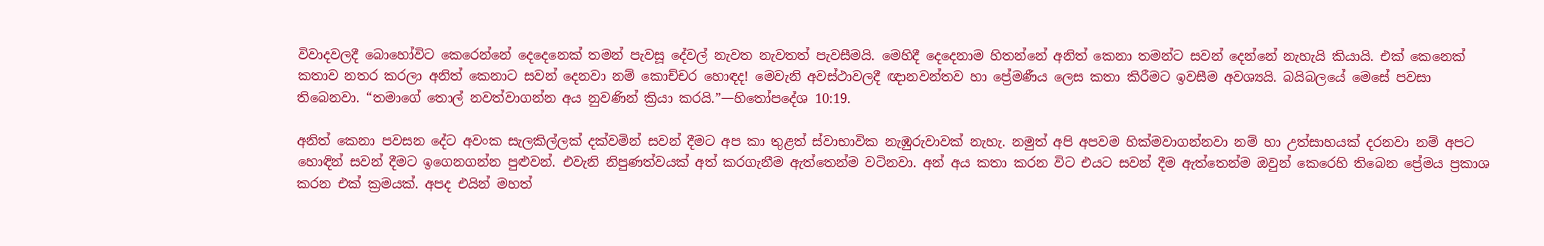විවාදවලදී බොහෝවිට කෙරෙන්නේ දෙදෙනෙක් තමන් පැවසූ දේවල් නැවත නැවතත් පැවසීමයි. මෙහිදී දෙදෙනාම හිතන්නේ අනිත් කෙනා තමන්ට සවන් දෙන්නේ නැහැයි කියායි. එක් කෙනෙක් කතාව නතර කරලා අනිත් කෙනාට සවන් දෙනවා නම් කොච්චර හොඳද! මෙවැනි අවස්ථාවලදී ඥානවන්තව හා ප්‍රේමණීය ලෙස කතා කිරීමට ඉවසීම අවශ්‍යයි. බයිබලයේ මෙසේ පවසා තිබෙනවා. “තමාගේ තොල් නවත්වාගන්න අය නුවණින් ක්‍රියා කරයි.”—හිතෝපදේශ 10:19.

අනිත් කෙනා පවසන දේට අවංක සැලකිල්ලක් දක්වමින් සවන් දීමට අප කා තුළත් ස්වාභාවික නැඹුරුවාවක් නැහැ. නමුත් අපි අපවම හික්මවාගන්නවා නම් හා උත්සාහයක් දරනවා නම් අපට හොඳින් සවන් දීමට ඉගෙනගන්න පුළුවන්. එවැනි නිපුණත්වයක් අත් කරගැනීම ඇත්තෙන්ම වටිනවා. අන් අය කතා කරන විට එයට සවන් දීම ඇත්තෙන්ම ඔවුන් කෙරෙහි තිබෙන ප්‍රේමය ප්‍රකාශ කරන එක් ක්‍රමයක්. අපද එයින් මහත්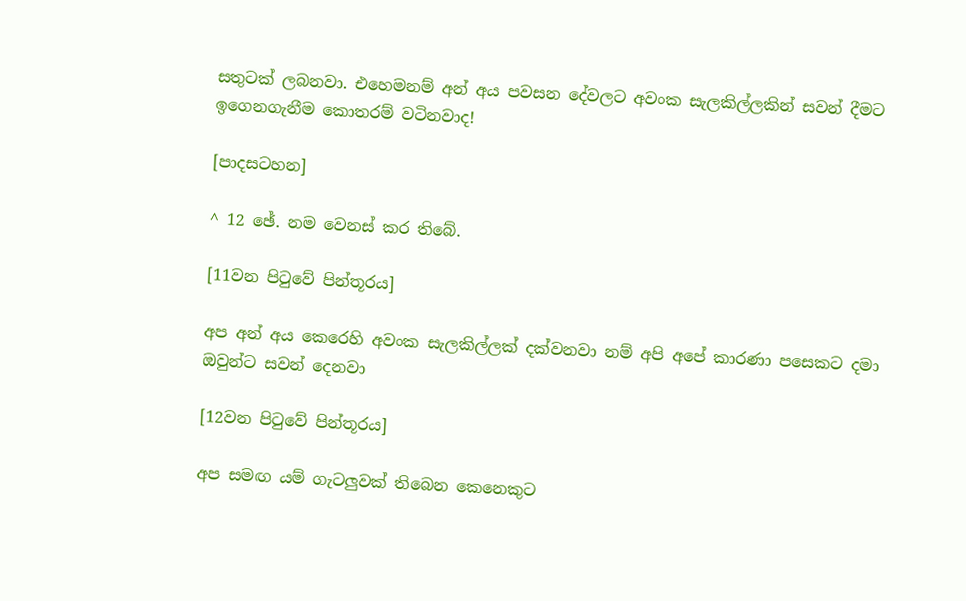සතුටක් ලබනවා. එහෙමනම් අන් අය පවසන දේවලට අවංක සැලකිල්ලකින් සවන් දීමට ඉගෙනගැනීම කොතරම් වටිනවාද!

[පාදසටහන]

^ 12 ඡේ. නම වෙනස් කර තිබේ.

[11වන පිටුවේ පින්තූරය]

අප අන් අය කෙරෙහි අවංක සැලකිල්ලක් දක්වනවා නම් අපි අපේ කාරණා පසෙකට දමා ඔවුන්ට සවන් දෙනවා

[12වන පිටුවේ පින්තූරය]

අප සමඟ යම් ගැටලුවක් තිබෙන කෙනෙකුට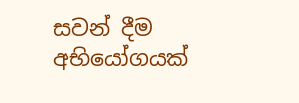සවන් දීම අභියෝගයක්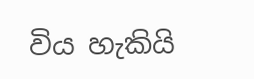විය හැකියි